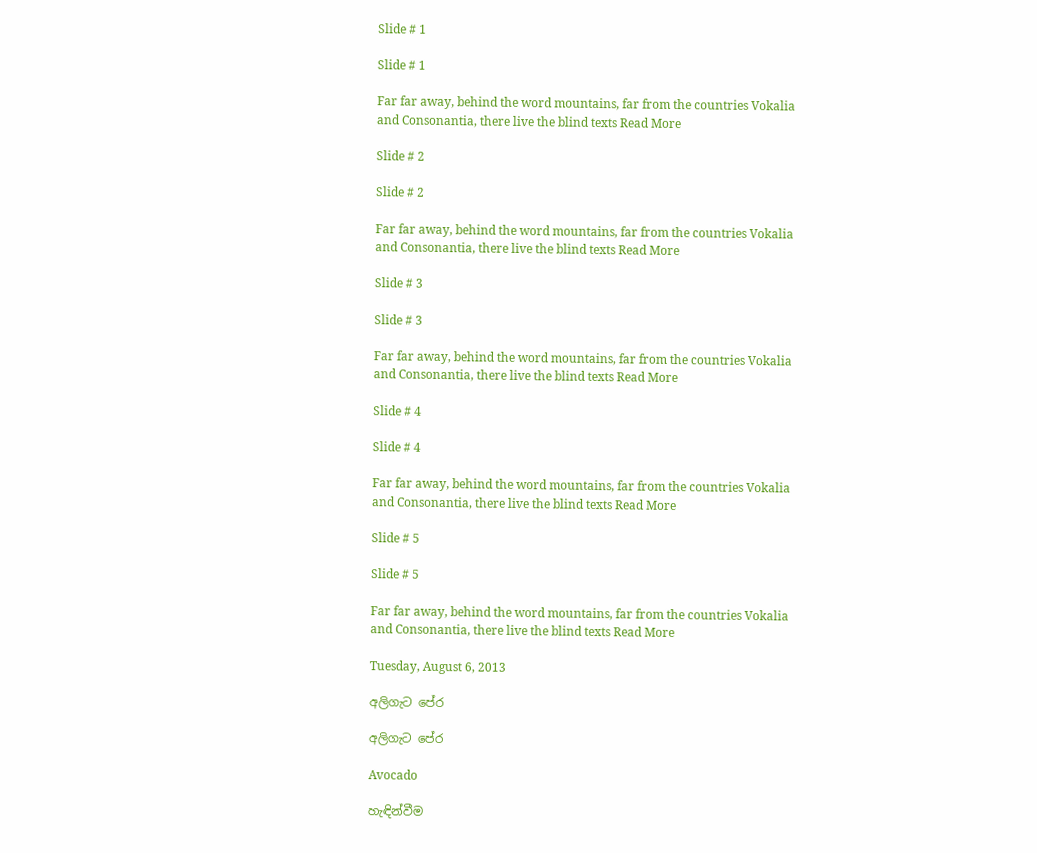Slide # 1

Slide # 1

Far far away, behind the word mountains, far from the countries Vokalia and Consonantia, there live the blind texts Read More

Slide # 2

Slide # 2

Far far away, behind the word mountains, far from the countries Vokalia and Consonantia, there live the blind texts Read More

Slide # 3

Slide # 3

Far far away, behind the word mountains, far from the countries Vokalia and Consonantia, there live the blind texts Read More

Slide # 4

Slide # 4

Far far away, behind the word mountains, far from the countries Vokalia and Consonantia, there live the blind texts Read More

Slide # 5

Slide # 5

Far far away, behind the word mountains, far from the countries Vokalia and Consonantia, there live the blind texts Read More

Tuesday, August 6, 2013

අලිගැට පේර

අලිගැට පේර

Avocado

හැඳින්වීම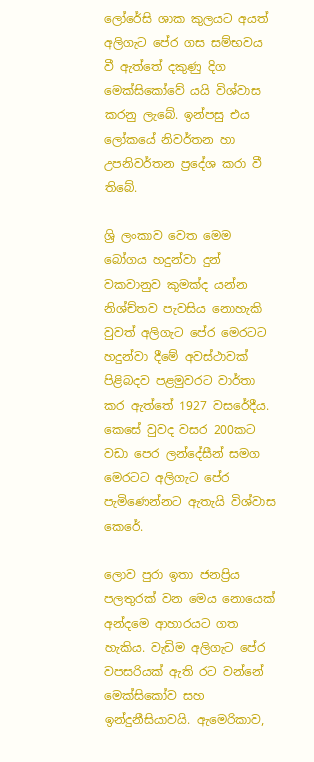ලෝරේසි ශාක කුලයට අයත් අලිගැට පේර ගස සම්භවය වී ඇත්තේ දකුණු දිග මෙක්සිකෝවේ යයි විශ්වාස කරනු ලැබේ. ඉන්පසු එය ලෝකයේ නිවර්තන හා උපනිවර්තන ප්‍රදේශ කරා වී තිබේ.

ශ්‍රි ලංකාව වෙත මෙම බෝගය හදුන්වා දුන් වකවානුව කුමක්ද යන්න නිශ්ච්තව පැවසිය නොහැකි වුවත් අලිගැට පේර මෙරටට හදුන්වා දීමේ අවස්ථාවක් පිළිබදව පළමුවරට වාර්තා කර ඇත්තේ 1927 වසරේදීය. කෙසේ වුවද වසර 200කට වඩා පෙර ලන්දේසීන් සමග මෙරටට අලිගැට පේර පැමිණෙන්නට ඇතැයි විශ්වාස කෙරේ.

ලොව පුරා ඉතා ජනප්‍රිය පලතුරක් වන මෙය නොයෙක් අන්දමෙ ආහාරයට ගත හැකිය. වැඩිම අලිගැට පේර වපසරියක් ඇති රට වන්නේ මෙක්සිකෝව සහ ඉන්දුනීසියාවයි. ඇමෙරිකාව,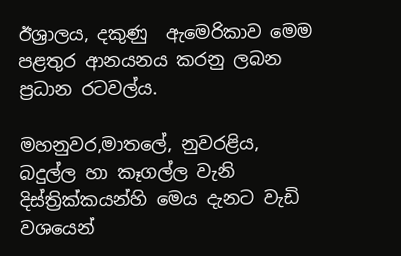ඊශ්‍රාලය, දකුණු ‍ ඇමෙරිකාව මෙම පළතුර ආනයනය කරනු ලබන ප්‍රධාන රටවල්ය.

මහනුවර,මාතලේ, නුවරළිය, බදුල්ල හා කෑගල්ල වැනි දිස්ත්‍රික්කයන්හි මෙය දැනට වැඩි වශයෙන්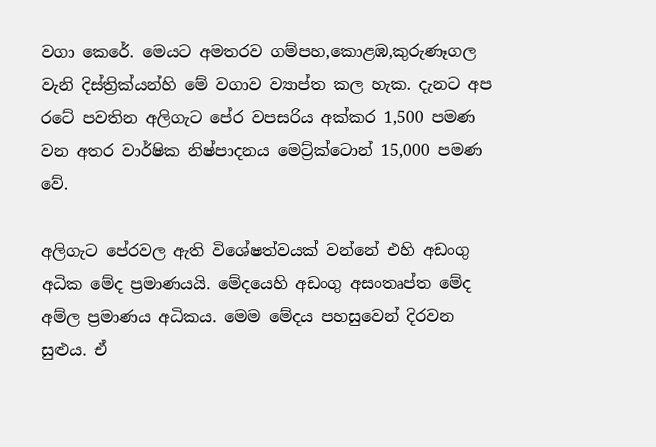වගා කෙරේ. මෙයට අමතරව ගම්පහ,කොළඹ,කුරුණෑගල වැනි දිස්ත්‍රික්යන්හි මේ වගාව ව්‍යාප්ත කල හැක. දැනට අප රටේ පවතින අලිගැට පේර වපසරිය අක්කර 1,500 පමණ වන අතර වාර්ෂික නිෂ්පාදනය මෙට්‍ර්ක්ටොන් 15,000 පමණ වේ.

අලිගැට පේරවල ඇති විශේෂත්වයක් වන්නේ එහි අඩංගු අධික මේද ප්‍රමාණයයි. මේදයෙහි අඩංගු අසංතෘප්ත මේද අම්ල ප්‍රමාණය අධිකය. මෙම මේදය පහසුවෙන් දිරවන සුළුය. ඒ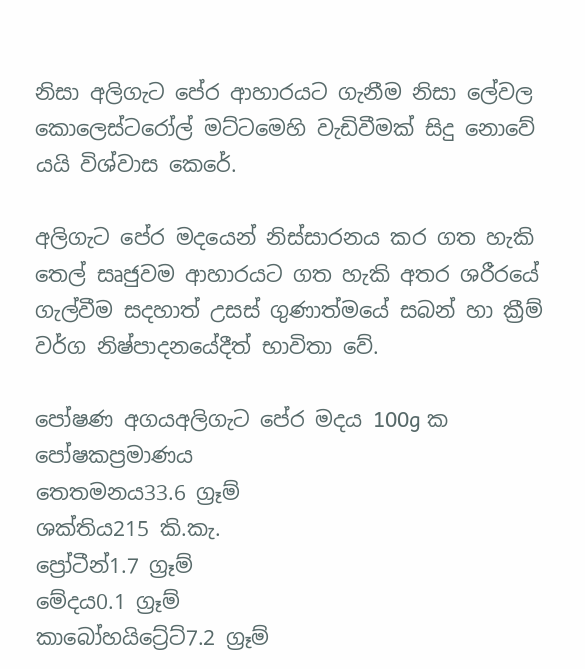නිසා අලිගැට පේර ආහාරයට ගැනීම නිසා ලේවල කොලෙස්ටරෝල් මට්ටමෙහි වැඩිවීමක් සිදු නොවේ යයි විශ්වාස කෙරේ.

අලිගැට පේර මදයෙන් නිස්සාරනය කර ගත හැකි තෙල් සෘජුවම ආහාරයට ගත හැකි අතර ශරීරයේ ගැල්වීම සදහාත් උසස් ගුණාත්මයේ සබන් හා ක්‍රීම් වර්ග නිෂ්පාදනයේදීත් භාවිතා වේ.

පෝෂණ අගයඅලිගැට පේර මදය 100g ක
පෝෂකප්‍රමාණය
තෙතමනය33.6 ග්‍රෑම්
ශක්තිය215 කි.කැ.
ප්‍රෝටීන්1.7 ග්‍රෑම්
මේදය0.1 ග්‍රෑම්
කාබෝහයිට්‍රේට්7.2 ග්‍රෑම්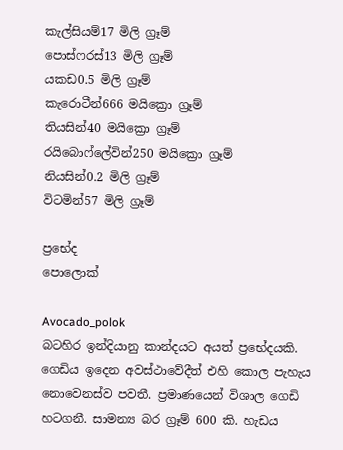කැල්සියම්17 මිලි ග්‍රෑම්
පොස්ෆරස්13 මිලි ග්‍රෑම්
යකඩ0.5 මිලි ග්‍රෑම්
කැරොටීන්666 මයික්‍රො ග්‍රෑම්
තියසින්40 මයික්‍රො ග්‍රෑම්
රයිබොෆ්ලේවින්250 මයික්‍රො ග්‍රෑම්
නියසින්0.2 මිලි ග්‍රෑම්
විටමින්57 මිලි ග්‍රෑම්

ප්‍රභේද
පොලොක්

Avocado_polok
බටහිර ඉන්දියානු කාන්දයට අයත් ප්‍රභේදයකි. ගෙඩිය ඉදෙන අවස්ථාවේදීත් එහි කොල පැහැය නොවෙනස්ව පවතී. ප්‍රමාණයෙන් විශාල ගෙඩි හටගනී. සාමන්‍ය බර ග්‍රෑම් 600 කි. හැඩය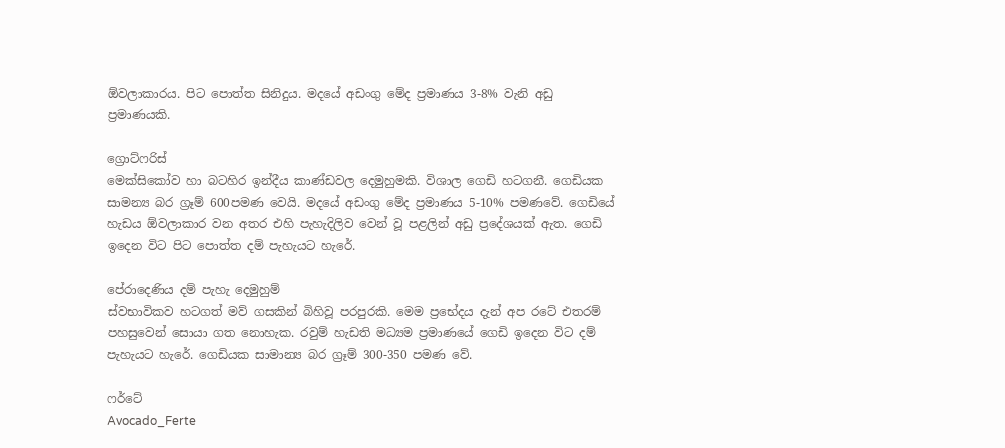ඕවලාකාරය. පිට පොත්ත සිනිදුය. මදයේ අඩංගු මේද ප්‍රමාණය 3-8% වැනි අඩු ප්‍රමාණයකි.

ග්‍රොට්ෆරිස්
මෙක්සිකෝව හා බටහිර ඉන්දීය කාණ්ඩවල දෙමුහුමකි. විශාල ගෙඩි හටගනී. ගෙඩියක සාමන්‍ය බර ග්‍රෑම් 600පමණ වෙයි. මදයේ අඩංගු මේද ප්‍රමාණය 5-10% පමණවේ. ගෙඩියේ හැඩය ඕවලාකාර වන අතර එහි පැහැදිලිව වෙන් වූ පළලින් අඩු ප්‍රදේශයක් ඇත. ගෙඩි ඉදෙන විට පිට පොත්ත දම් පැහැයට හැරේ.

පේරාදෙණිය දම් පැහැ දෙමුහුම්
ස්වභාවිකව හටගත් මව් ගසකින් බිහිවූ පරපුරකි. මෙම ප්‍රභේදය දැන් අප රටේ එතරම් පහසුවෙන් සොයා ගත නොහැක. රවුම් හැඩති මධ්‍යම ප්‍රමාණයේ ගෙඩි ඉදෙන විට දම් පැහැයට හැරේ. ගෙඩියක සාමාන්‍ය බර ග්‍රෑම් 300-350 පමණ වේ.

ෆර්ටේ
Avocado_Ferte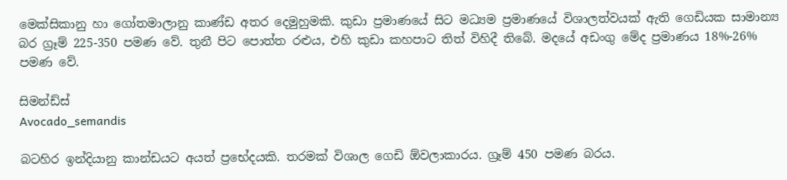මෙක්සිකානු හා ගෝතමාලානු කාණ්ඩ අතර දෙමුහුමකි. කුඩා ප්‍රමාණයේ සිට මධ්‍යම ප්‍රමාණයේ විශාලත්වයක් ඇති ගෙඩියක සාමාන්‍ය බර ග්‍රෑම් 225-350 පමණ වේ. තුනී පිට පොත්ත රළුය, එහි කුඩා කහපාට තිත් විහිදී තිබේ. මදයේ අඩංගු මේද ප්‍රමාණය 18%-26% පමණ වේ.

සිමන්ඩ්ස්
Avocado_semandis

බටහිර ඉන්දියානු කාන්ඩයට අයත් ප්‍රභේදයකි. තරමක් විශාල ගෙඩි ඕවලාකාරය. ග්‍රෑම් 450 පමණ බරය.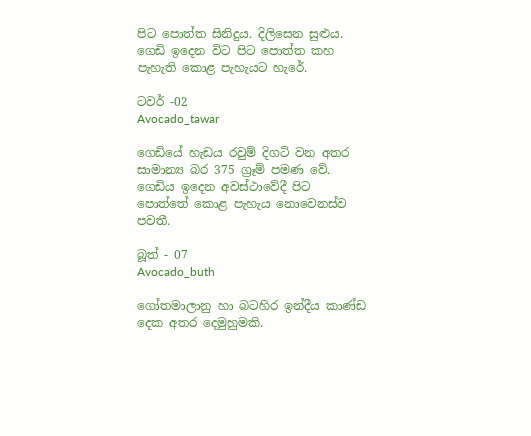පිට පොත්ත සිනිදුය. දිලිසෙන සුළුය. ගෙඩි ඉදෙන විට පිට පොත්ත කහ පැහැති කොළ පැහැයට හැරේ.

ටවර් -02
Avocado_tawar

ගෙඩියේ හැඩය රවුම් දිගටි වන අතර සාමාන්‍ය බර 375 ග්‍රෑම් පමණ වේ. ගෙඩිය ඉදෙන අවස්ථාවේදී පිට පොත්තේ කොළ පැහැය නොවෙනස්ව පවතී.

බූත් - 07
Avocado_buth

ගෝතමාලානු හා බටහිර ඉන්දීය කාණ්ඩ දෙක අතර දෙමුහුමකි.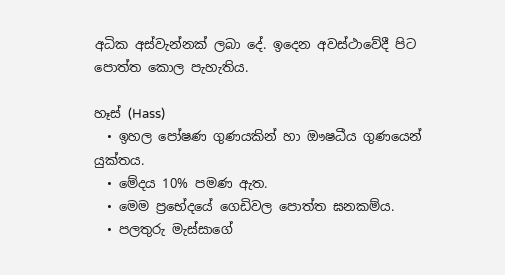අධික අස්වැන්නක් ලබා දේ. ඉදෙන අවස්ථාවේදී පිට පොත්ත කොල පැහැතිය.

හෑස් (Hass)
  • ඉහල පෝෂණ ගුණයකින් හා ඖෂධීය ගුණයෙන් යුක්තය.
  • මේදය 10% පමණ ඇත.
  • මෙම ප්‍රභේදයේ ගෙඩිවල පොත්ත ඝනකම්ය.
  • පලතුරු මැස්සාගේ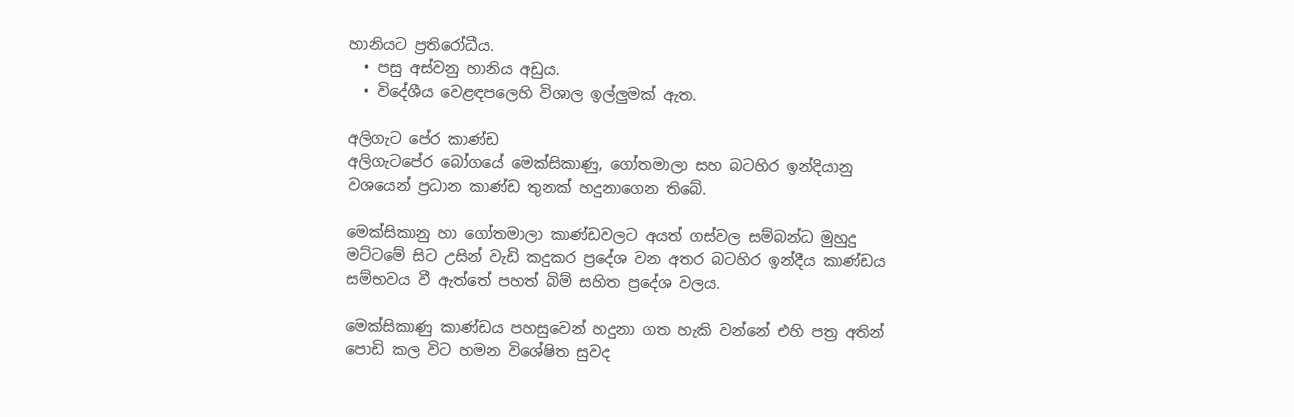හානියට ප්‍රතිරෝධීය.
  • පසු අස්වනු හානිය අඩුය.
  • විදේශීය වෙළඳපලෙහි විශාල ඉල්ලුමක් ඇත.

අලිගැට පේර කාණ්ඩ
අලිගැටපේර බෝගයේ මෙක්සිකාණු, ගෝතමාලා සහ බටහිර ඉන්දියානු වශයෙන් ප්‍රධාන කාණ්ඩ තුනක් හදුනාගෙන තිබේ.

මෙක්සිකානු හා ගෝතමාලා කාණ්ඩවලට අයත් ගස්වල සම්බන්ධ මුහුදු මට්ටමේ සිට උසින් වැඩි කදුකර ප්‍රදේශ වන අතර බටහිර ඉන්දීය කාණ්ඩය සම්භවය වී ඇත්තේ පහත් බිම් සහිත ප්‍රදේශ වලය.

මෙක්සිකාණු කාණ්ඩය පහසුවෙන් හදුනා ගත හැකි වන්නේ එහි පත්‍ර අතින් පොඩි කල විට හමන විශේෂිත සුවද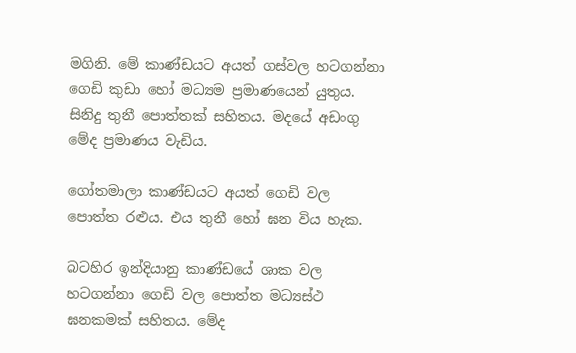මගිනි. මේ කාණ්ඩයට අයත් ගස්වල හටගන්නා ගෙඩි කුඩා හෝ මධ්‍යම ප්‍රමාණයෙන් යුතුය. සිනිදු තුනී පොත්තක් සහිතය. මදයේ අඩංගු මේද ප්‍රමාණය වැඩිය.

ගෝතමාලා කාණ්ඩයට අයත් ගෙඩි වල පොත්ත රළුය. එය තුනී හෝ ඝන විය හැක.

බටහිර ඉන්දියානු කාණ්ඩයේ ශාක වල හටගන්නා ගෙඩි වල පොත්ත මධ්‍යස්ථ ඝනකමක් සහිතය. මේද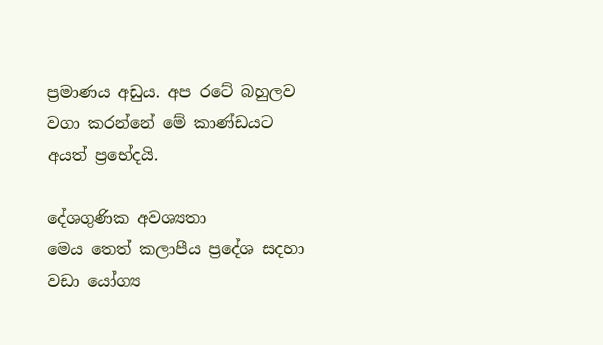ප්‍රමාණය අඩුය. අප රටේ බහුලව වගා කරන්නේ මේ කාණ්ඩයට අයත් ප්‍රභේදයි.

දේශගුණික අවශ්‍යතා
මෙය තෙත් කලාපීය ප්‍රදේශ සදහා වඩා යෝග්‍ය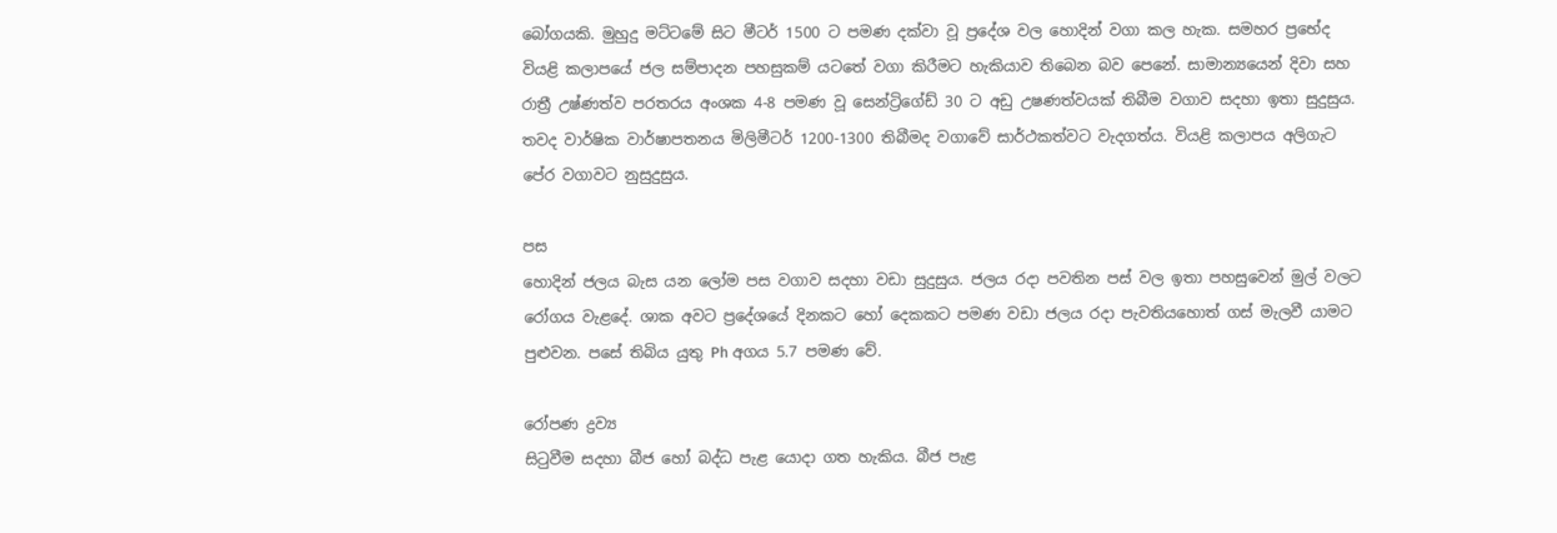බෝගයකි. මුහුදු මට්ටමේ සිට මීටර් 1500 ට පමණ දක්වා වූ ප්‍රදේශ වල හොදින් වගා කල හැක. සමහර ප්‍රභේද වියළි කලාපයේ ජල සම්පාදන පහසුකම් යටතේ වගා කිරීමට හැකියාව තිබෙන බව පෙනේ. සාමාන්‍යයෙන් දිවා සහ රාත්‍රී උෂ්ණත්ව පරතරය අංශක 4-8 පමණ වූ සෙන්ට්‍රිගේඩ් 30 ට අඩු උෂණත්වයක් තිබීම වගාව සදහා ඉතා සුදුසුය. තවද වාර්ෂික වාර්ෂාපතනය මිලිමීටර් 1200-1300 තිබීමද වගාවේ සාර්ථකත්වට වැදගත්ය. වියළි කලාපය අලිගැට පේර වගාවට නුසුදුසුය.

පස
හොදින් ජලය බැස යන ලෝම පස වගාව සදහා වඩා සුදුසුය. ජලය රදා පවතින පස් වල ඉතා පහසුවෙන් මුල් වලට රෝගය වැළදේ. ශාක අවට ප්‍රදේශයේ දිනකට හෝ දෙකකට පමණ වඩා ජලය රදා පැවතියහොත් ගස් මැලවී යාමට පුළුවන. පසේ තිබිය යුතු Ph අගය 5.7 පමණ වේ.

රෝපණ ද්‍රව්‍ය
සිටුවීම සදහා බීජ හෝ බද්ධ පැළ යොදා ගත හැකිය. බීජ පැළ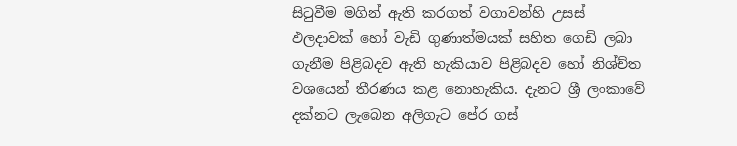සිටුවීම මගින් ඇති කරගත් වගාවන්හි උසස් ඵලදාවක් හෝ වැඩි ගුණාත්මයක් සහිත ගෙඩි ලබා ගැනීම පිළිබදව ඇති හැකියාව පිළිබදව හෝ නිශ්ච්ත වශයෙන් තීරණය කළ නොහැකිය. දැනට ශ්‍රී ලංකාවේ දක්නට ලැබෙන අලිගැට පේර ගස්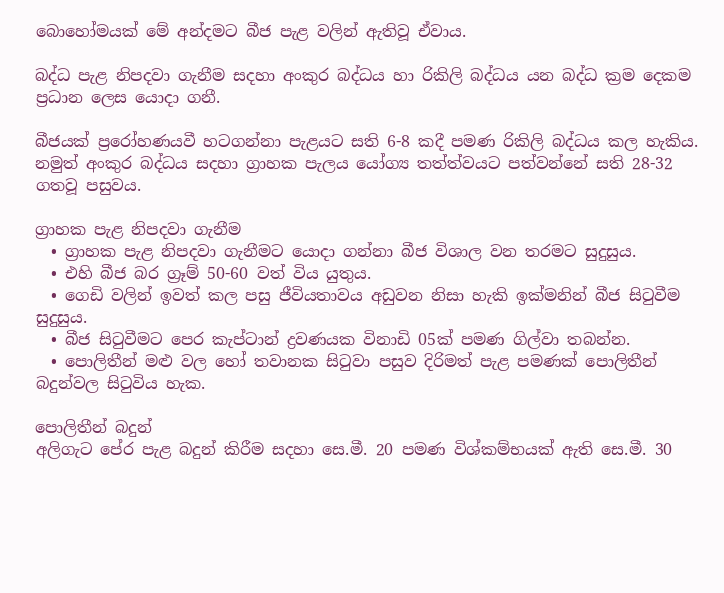බොහෝමයක් මේ අන්දමට බීජ පැළ වලින් ඇතිවූ ඒවාය.

බද්ධ පැළ නිපදවා ගැනීම සදහා අංකුර බද්ධය හා රිකිලි බද්ධය යන බද්ධ ක්‍රම දෙකම ප්‍රධාන ලෙස යොදා ගනී.

බීජයක් ප්‍රරෝහණයවී හටගන්නා පැළයට සති 6-8 කදී පමණ රිකිලි බද්ධය කල හැකිය. නමුත් අංකුර බද්ධය සදහා ග්‍රාහක පැලය යෝග්‍ය තත්ත්වයට පත්වන්නේ සති 28-32 ගතවූ පසුවය.

ග්‍රාහක පැළ නිපදවා ගැනීම
  • ග්‍රාහක පැළ නිපදවා ගැනීමට යොදා ගන්නා බීජ විශාල වන තරමට සුදුසුය.
  • එහි බීජ බර ග්‍රෑම් 50-60 වත් විය යුතුය.
  • ගෙඩි වලින් ඉවත් කල පසු ජීවියතාවය අඩුවන නිසා හැකි ඉක්මනින් බීජ සිටුවීම සුදුසුය.
  • බීජ සිටුවීමට පෙර කැප්ටාන් ද්‍රවණයක විනාඩි 05ක් පමණ ගිල්වා තබන්න.
  • පොලිතීන් මළු වල හෝ තවානක සිටුවා පසුව දිරිමත් පැළ පමණක් පොලිතීන් බදුන්වල සිටුවිය හැක.

පොලිතීන් බදුන්
අලිගැට පේර පැළ බදුන් කිරීම සදහා සෙ.මී. 20 පමණ විශ්කම්භයක් ඇති සෙ.මී. 30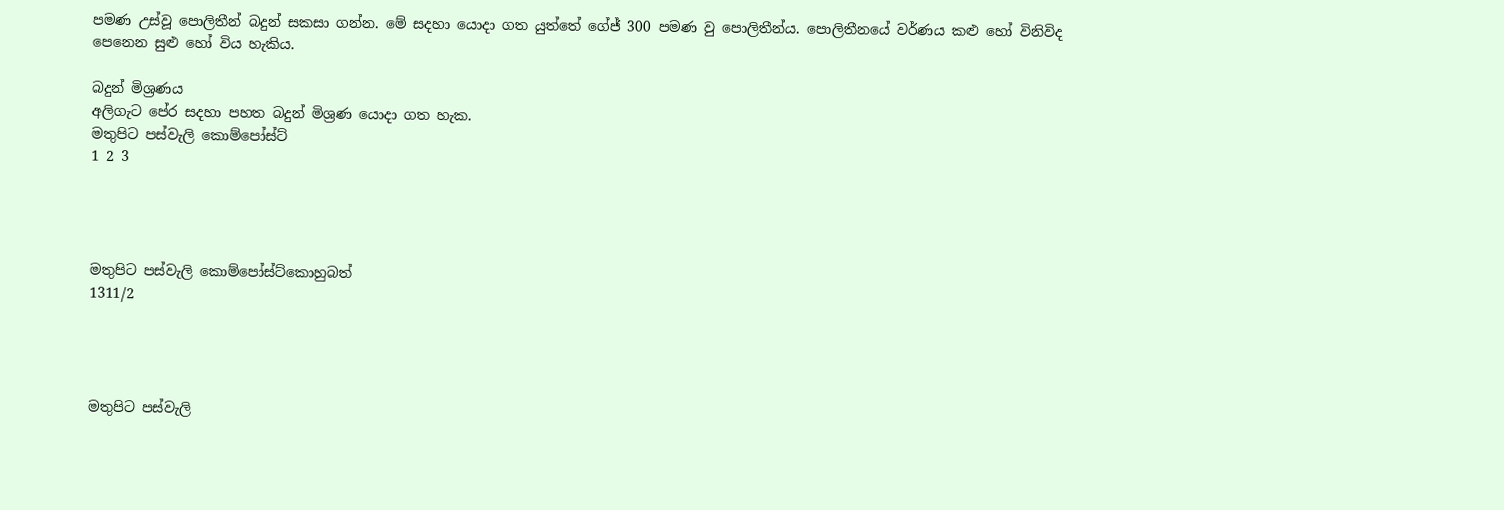පමණ උස්වූ පොලිතීන් බදුන් සකසා ගන්න. මේ සදහා යොදා ගත යුත්තේ ගේජ් 300 පමණ වු පොලිතීන්ය. පොලිතීනයේ වර්ණය කළු හෝ විනිවිද පෙනෙන සුළු හෝ විය හැකිය.

බදුන් මිශ්‍රණය
අලිගැට පේර සදහා පහත බදුන් මිශ්‍රණ යොදා ගත හැක.
මතුපිට පස්වැලි කොම්පෝස්ට්
1 2 3




මතුපිට පස්වැලි කොම්පෝස්ට්කොහුබත්
1311/2




මතුපිට පස්වැලි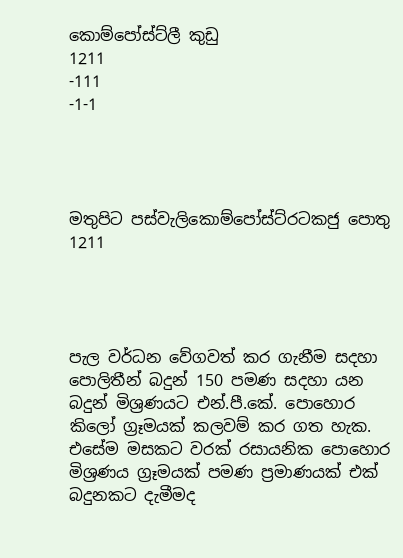කොම්පෝස්ට්ලී කුඩු
1211
-111
-1-1




මතුපිට පස්වැලිකොම්පෝස්ට්රටකජු පොතු
1211




පැල වර්ධන වේගවත් කර ගැනීම සදහා පොලිතීන් බදුන් 150 පමණ සදහා යන බදුන් මිශ්‍රණයට එන්.පී.කේ. පොහොර කිලෝ ග්‍රෑමයක් කලවම් කර ගත හැක. එසේම මසකට වරක් රසායනික පොහොර මිශ්‍රණය ග්‍රෑමයක් පමණ ප්‍රමාණයක් එක් බදුනකට දැමීමද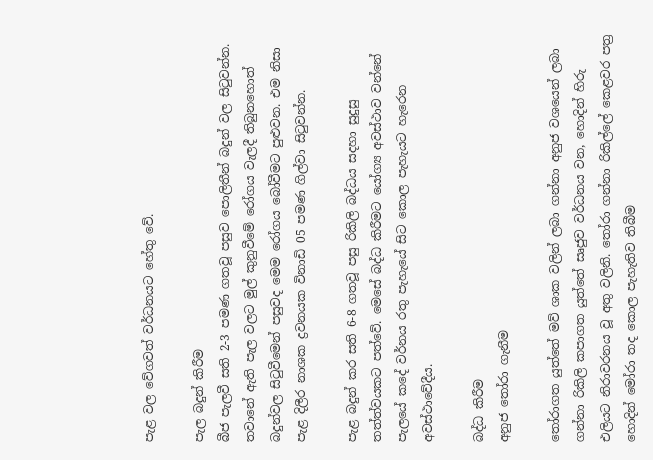පැළ වල වේගවත් වර්ධනයට හේතු වේ.

පැල බදුන් කිරීම
බීජ පැලවී සති 2-3 පමණ ගතවූ පසුව පොලිතීන් බදුන් වල සිටුවන්න. තවානේ ඇති පැල වලට මුල් කුනුවීමේ රෝගය වැලදී තිබුනහොත් බදුන්වල සිටුවීමෙන් පසුවද මෙම රෝගය බෝවීමට පුළුවන. එම නිසා පැළ දිලීර නාශක ද්‍රවනයක විනාඩි 05 පමණ ගිල්වා සිටුවන්න.

පැළ බදුන් කර සති 6-8 ගතවූ පසු රිකිලි බද්ධය සදහා සුදුසු තත්ත්වයකට පත්වේ. මෙසේ බද්ධ කිරීමට යෝග්‍ය අවස්ථාව වන්නේ පැලයේ කදේ වර්නය රතු පැහැයේ සිට කොල පැහැයට හැරෙන අවස්ථාවේදීය.

බද්ධ කිරීම
අනුජ තෝරා ගැනීම

තෝරාගත යුත්තේ මව් ශාක වලින් ලබා ගන්නා අනුජ වශයෙන් ලබා ගන්නා රිකිලි කපාගත යුත්තේ සෘජුව වර්ධනය වන, හොදින් හිරු එලියට නිරාවරනය වූ අතු වලිනි. තෝරා ගන්නා රිකිල්ලේ කෙළවර පත්‍ර හොදින් මෝරා තද කොල පැහැතිව තිබීම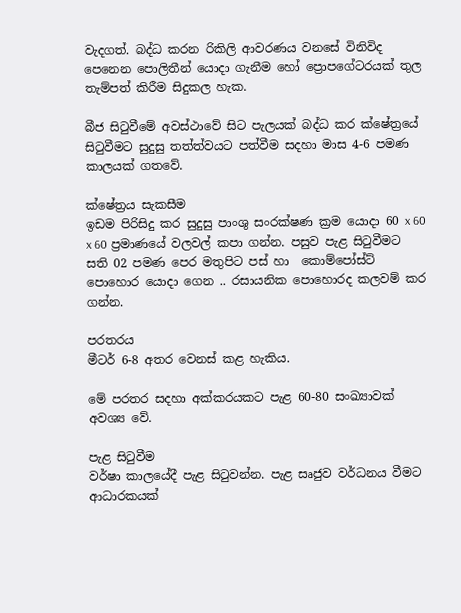වැදගත්. බද්ධ කරන රිකිලි ආවරණය වනසේ විනිවිද පෙනෙන පොලිතීන් යොදා ගැනීම හෝ ප්‍රොපගේටරයක් තුල තැම්පත් කිරීම සිදුකල හැක.

බීජ සිටුවීමේ අවස්ථාවේ සිට පැලයක් බද්ධ කර ක්ෂේත්‍රයේ සිටුවීමට සුදුසු තත්ත්වයට පත්වීම සදහා මාස 4-6 පමණ කාලයක් ගතවේ.

ක්ෂේත්‍රය සැකසීම
ඉඩම පිරිසිදු කර සුදුසු පාංශු සංරක්ෂණ ක්‍රම යොදා 60 x 60 x 60 ප්‍රමාණයේ වලවල් කපා ගන්න. පසුව පැළ සිටුවීමට සති 02 පමණ පෙර මතුපිට පස් හා ‍ කොම්පෝස්ට් පොහොර යොදා ගෙන .. රසායනික පොහොරද කලවම් කර ගන්න.

පරතරය
මීටර් 6-8 අතර වෙනස් කළ හැකිය.

මේ පරතර සදහා අක්කරයකට පැළ 60-80 සංඛ්‍යාවක් අවශ්‍ය වේ.

පැළ සිටුවීම
වර්ෂා කාලයේදී පැළ සිටුවන්න. පැළ සෘජුව වර්ධනය වීමට ආධාරකයක්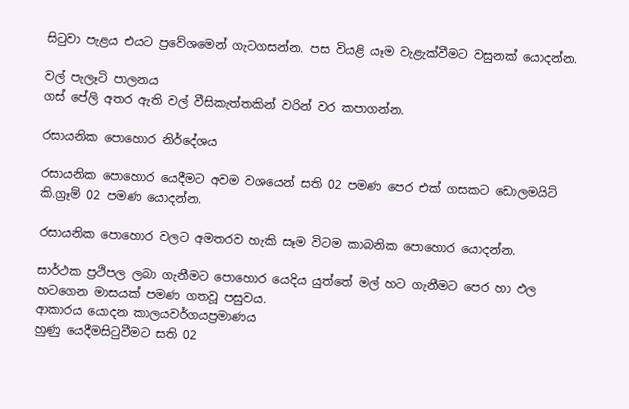සිටුවා පැළය එයට ප්‍රවේශමෙන් ගැටගසන්න. පස වියළි යෑම වැළැක්වීමට වසුනක් යොදන්න.

වල් පැලෑටි පාලනය
ගස් පේලි අතර ඇති වල් වීසිකැත්තකින් වරින් වර කපාගන්න.

රසායනික පොහොර නිර්දේශය

රසායනික පොහොර යෙදීමට අවම වශයෙන් සති 02 පමණ පෙර එක් ගසකට ඩොලමයිට් කි.ග්‍රෑම් 02 පමණ යොදන්න.

රසායනික පොහොර වලට අමතරව හැකි සෑම විටම කාබනික පොහොර යොදන්න.

සාර්ථක ප්‍රථිපල ලබා ගැනීමට පොහොර යෙදිය යුත්තේ මල් හට ගැනීමට පෙර හා ඵල හටගෙන මාසයක් පමණ ගතවූ පසුවය.
ආකාරය යොදන කාලයවර්ගයප්‍රමාණය
හුණු යෙදීමසිටුවීමට සති 02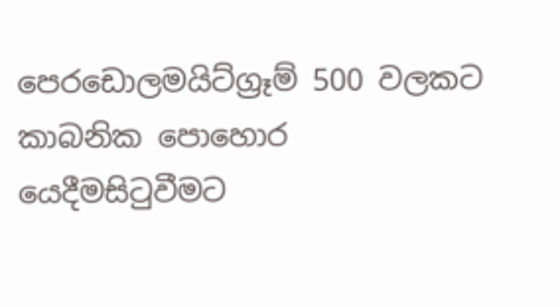පෙරඩොලමයිට්ග්‍රෑම් 500 වලකට
කාබනික පොහොර යෙදීමසිටුවීමට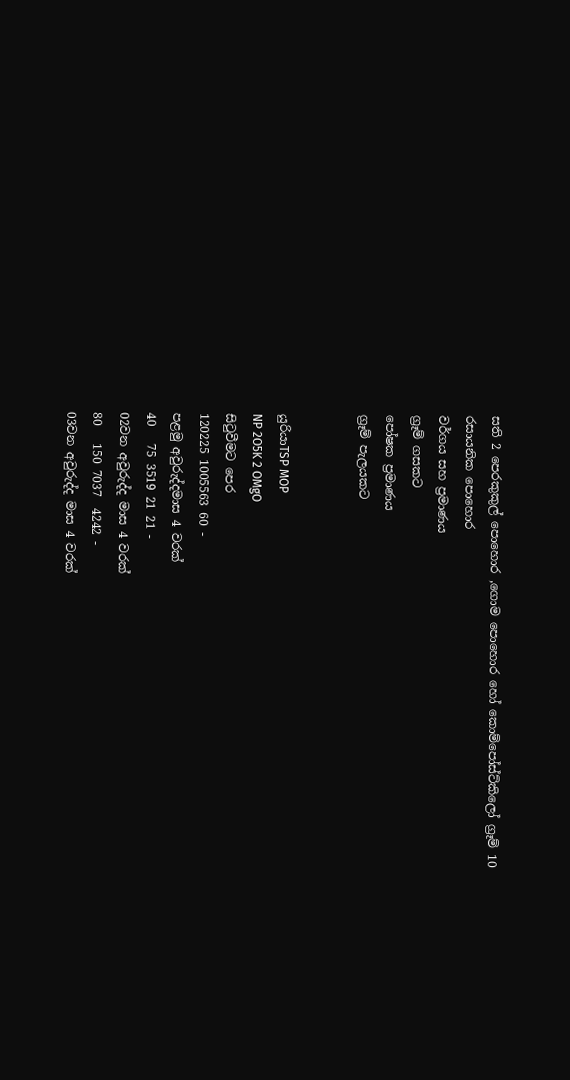සති 2 පෙරකුකුල් පොහොර ,ගොම පොහොර හෝ කොම්පෝස්ට්කිලෝ ග්‍රෑම් 10
රසායනික පොහොර
වර්ගය සහ ප්‍රමාණය
ග්‍රෑම් ගසකට
පෝෂක ප්‍රමාණය
ග්‍රෑම් පැලයකට


යුරියාTSP MOP
NP 2O5K 2 OMgO
සිටුවීමට පෙර
120225 1005563 60 -
පළමු අවුරුද්දමාස 4 වරක්
40   75 3519 21 21 -
02වන අවුරුද්ද මාස 4 වරක්
80   150 7037  4242 -
03වන අවුරුද්ද මාස 4 වරක්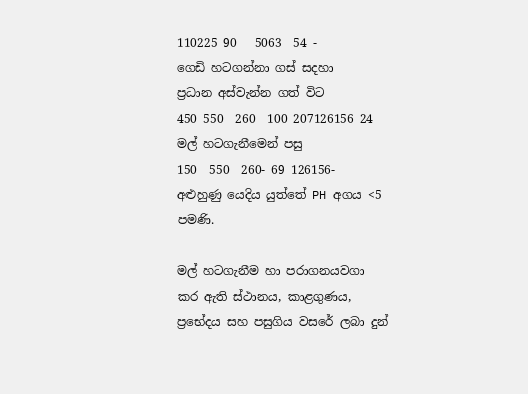110225 90   5063  54 -
ගෙඩි හටගන්නා ගස් සදහා
ප්‍රධාන අස්වැන්න ගත් විට
450 550  260  100 207126156 24
මල් හටගැනීමෙන් පසු
150  550  260- 69 126156-
අළුහුණු යෙදිය යුත්තේ PH අගය <5 පමණි.

මල් හටගැනීම හා පරාගනයවගා කර ඇති ස්ථානය, කාළගුණය, ප්‍රභේදය සහ පසුගිය වසරේ ලබා දුන්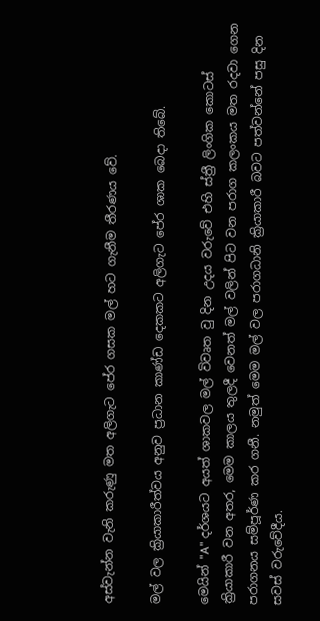අස්වැන්න වැනි කරුණු මත අලිගැට පේර ගසක මල් හට ගැනීම තීරණය වේ.

මල් වල ක්‍රියාකාරීත්වය අනුව ප්‍රධාන කාණ්ඩ දෙකකට අලිගැට පේර ශාක බෙදා තිබේ.

මෙයින් "A" දර්ශයට අයත් ශාකවල මල් විවෘත වු දින උදය වරුවේ එහි ස්ත්‍රී ලිංගික කොටස් ක්‍රියාකාරී වන අතර, මෙම කාලය තුලදී වෙනත් මල් වලින් පිට වන පරාග කලංකය මත රදවා ගෙන පරාගනය සම්පූර්ණ කර ගනී. නමුත් මෙම මල් වල පරාගධානි ක්‍රියාකාරී බවට පත්වන්නේ පසු දින සවස් වරුවේදීය.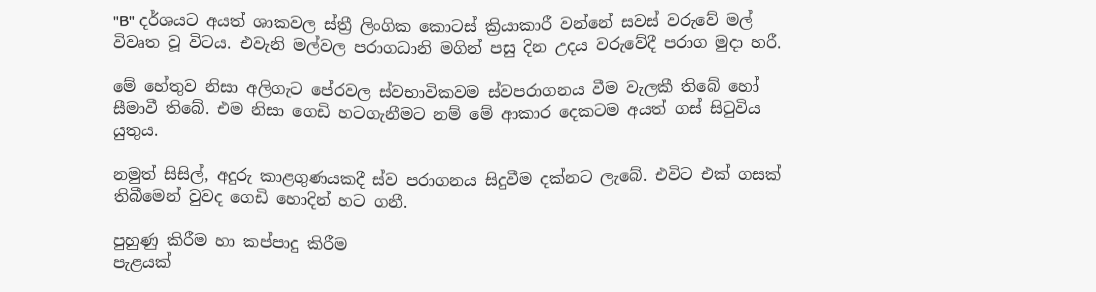"B" දර්ශයට අයත් ශාකවල ස්ත්‍රී ලිංගික කොටස් ක්‍රියාකාරී වන්නේ සවස් වරුවේ මල් විවෘත වූ විටය. එවැනි මල්වල පරාගධානි මගින් පසු දින උදය වරුවේදී පරාග මුදා හරී.

මේ හේතුව නිසා අලිගැට පේරවල ස්වභාවිකවම ස්වපරාගනය වීම වැලකී තිබේ හෝ සීමාවී තිබේ. එම නිසා ගෙඩි හටගැනීමට නම් මේ ආකාර දෙකටම අයත් ගස් සිටුවිය යුතුය.

නමුත් සිසිල්, අදුරු කාළගුණයකදී ස්ව පරාගනය සිදුවීම දක්නට ලැබේ. එවිට එක් ගසක් තිබීමෙන් වුවද ගෙඩි හොදින් හට ගනී.

පුහුණු කිරීම හා කප්පාදු කිරීම
පැළයක්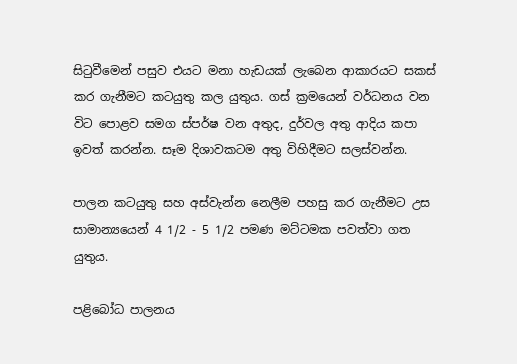සිටුවීමෙන් පසුව එයට මනා හැඩයක් ලැබෙන ආකාරයට සකස් කර ගැනීමට කටයුතු කල යුතුය. ගස් ක්‍රමයෙන් වර්ධනය වන විට පොළව සමග ස්පර්ෂ වන අතුද, දුර්වල අතු ආදිය කපා ඉවත් කරන්න. සෑම දිශාවකටම අතු විහිදීමට සලස්වන්න.

පාලන කටයුතු සහ අස්වැන්න නෙලීම පහසු කර ගැනීමට උස සාමාන්‍යයෙන් 4 1/2 - 5 1/2 පමණ මට්ටමක පවත්වා ගත යුතුය.

පළිබෝධ පාලනය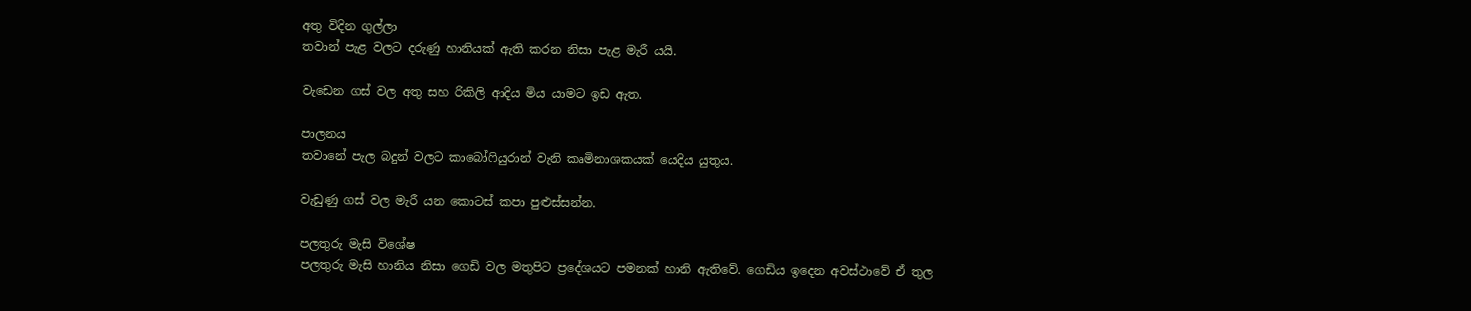අතු විදින ගුල්ලා
තවාන් පැළ වලට දරුණු හානියක් ඇති කරන නිසා පැළ මැරී යයි.

වැඩෙන ගස් වල අතු සහ රිකිලි ආදිය මිය යාමට ඉඩ ඇත.

පාලනය
තවානේ පැල බදුන් වලට කාබෝෆියුරාන් වැනි කෘමිනාශකයක් යෙදිය යුතුය.

වැඩුණු ගස් වල මැරී යන කොටස් කපා පුළුස්සන්න.

පලතුරු මැසි විශේෂ
පලතුරු මැසි හානිය නිසා ගෙඩි වල මතුපිට ප්‍රදේශයට පමනක් හානි ඇතිවේ. ගෙඩිය ඉදෙන අවස්ථාවේ ඒ තුල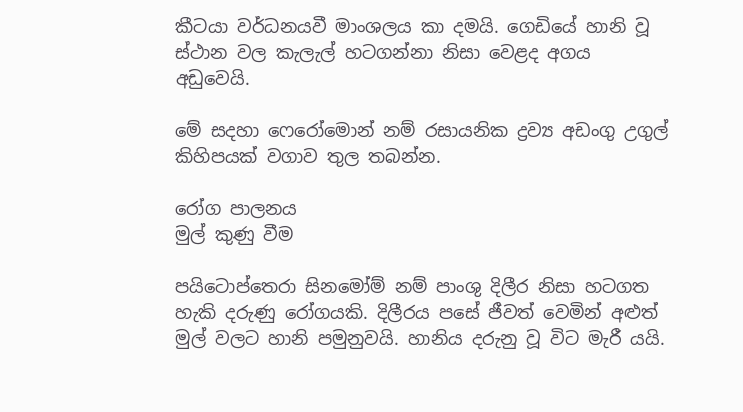කීටයා වර්ධනයවී මාංශලය කා දමයි. ගෙඩියේ හානි වූ ස්ථාන වල කැලැල් හටගන්නා නිසා වෙළද අගය අඩුවෙයි.

මේ සදහා ෆෙරෝමොන් නම් රසායනික ද්‍රව්‍ය අඩංගු උගුල් කිහිපයක් වගාව තුල තබන්න.

රෝග පාලනය
මුල් කුණු වීම

පයිටොප්තෙරා සිනමෝම් නම් පාංශු දිලීර නිසා හටගත හැකි දරුණු රෝගයකි. දිලීරය පසේ ජීවත් වෙමින් අළුත් මුල් වලට හානි පමුනුවයි. හානිය දරුනු වූ විට මැරී යයි.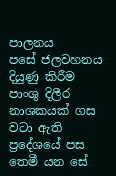පාලනය
පසේ ජලවහනය දියුණු කිරීම
පාංශු දිලීර නාශකයක් ගස වටා ඇති ප්‍රදේශයේ පස තෙමී යන සේ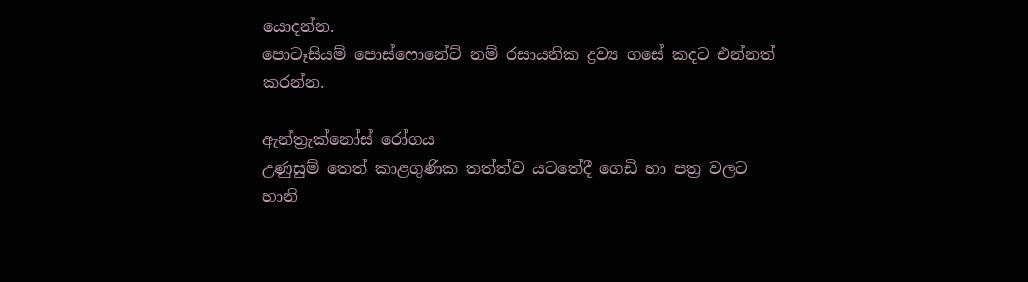යොදන්න.
පොටෑසියම් පොස්ෆොනේට් නම් රසායනික ද්‍රව්‍ය ගසේ කදට එන්නත් කරන්න.

ඇන්ත්‍රැක්නෝස් රෝගය
උණුසුම් තෙත් කාළගුණික තත්ත්ව යටතේදී ගෙඩි හා පත්‍ර වලට හානි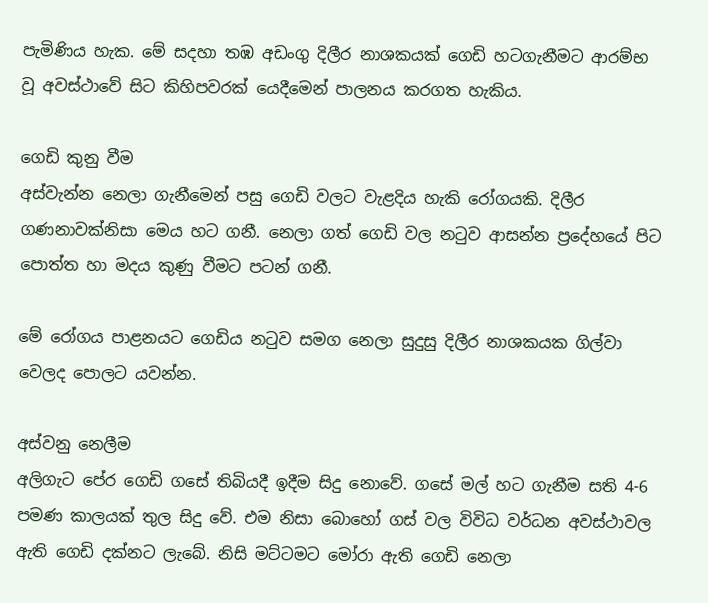පැමිණිය හැක. මේ සදහා තඹ අඩංගු දිලීර නාශකයක් ගෙඩි හටගැනීමට ආරම්භ වූ අවස්ථාවේ සිට කිහිපවරක් යෙදීමෙන් පාලනය කරගත හැකිය.

ගෙඩි කුනු වීම
අස්වැන්න නෙලා ගැනීමෙන් පසු ගෙඩි වලට වැළදිය හැකි රෝගයකි. දිලීර ගණනාවක්නිසා මෙය හට ගනී. නෙලා ගත් ගෙඩි වල නටුව ආසන්න ප්‍රදේහයේ පිට පොත්ත හා මදය කුණු වීමට පටන් ගනී.

මේ රෝගය පාළනයට ගෙඩිය නටුව සමග නෙලා සුදුසු දිලීර නාශකයක ගිල්වා වෙලද පොලට යවන්න.

අස්වනු නෙලීම
අලිගැට පේර ගෙඩි ගසේ තිබියදී ඉදීම සිදු නොවේ. ගසේ මල් හට ගැනීම සති 4-6 පමණ කාලයක් තුල සිදු වේ. එම නිසා බොහෝ ගස් වල විවිධ වර්ධන අවස්ථාවල ඇති ගෙඩි දක්නට ලැබේ. නිසි මට්ටමට මෝරා ඇති ගෙඩි නෙලා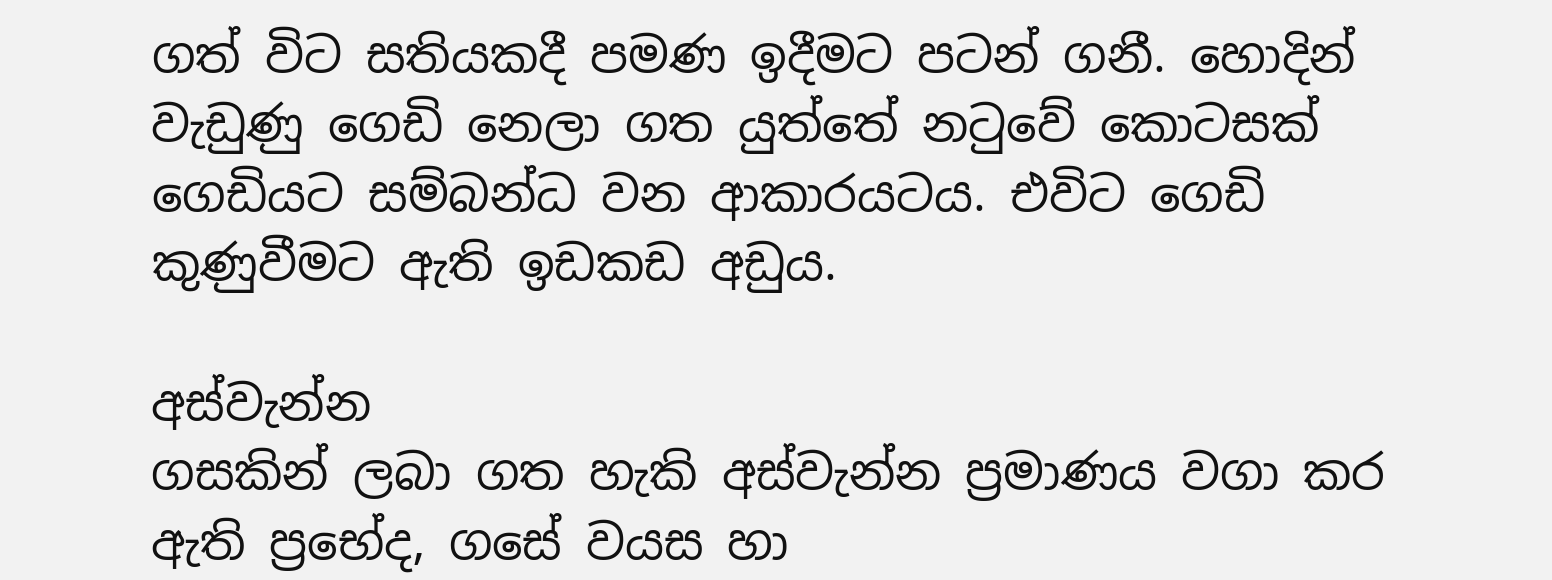ගත් විට සතියකදී පමණ ඉදීමට පටන් ගනී. හොදින් වැඩුණු ගෙඩි නෙලා ගත යුත්තේ නටුවේ කොටසක් ගෙඩියට සම්බන්ධ වන ආකාරයටය. එවිට ගෙඩි කුණුවීමට ඇති ඉඩකඩ අඩුය.

අස්වැන්න
ගසකින් ලබා ගත හැකි අස්වැන්න ප්‍රමාණය වගා කර ඇති ප්‍රභේද, ගසේ වයස හා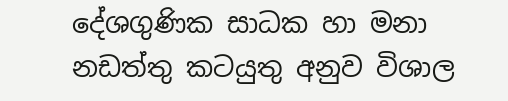දේශගුණික සාධක හා මනා නඩත්තු කටයුතු අනුව විශාල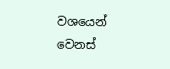වශයෙන් වෙනස්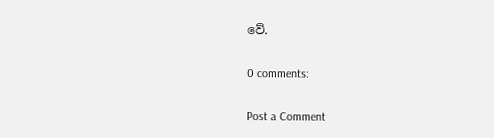වේ.

0 comments:

Post a Comment